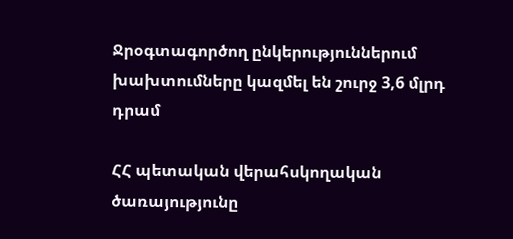Ջրօգտագործող ընկերություններում խախտումները կազմել են շուրջ 3,6 մլրդ դրամ

ՀՀ պետական վերահսկողական ծառայությունը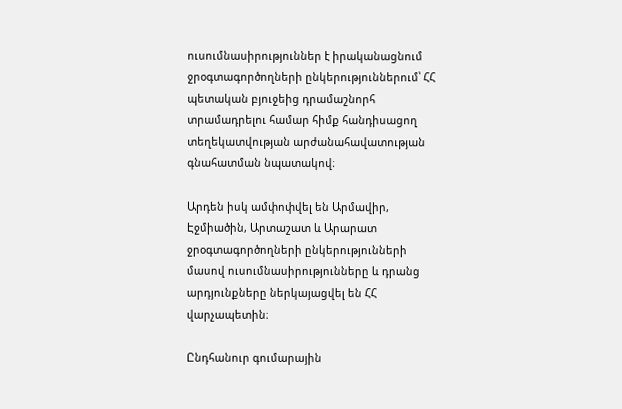ուսումնասիրություններ է իրականացնում ջրօգտագործողների ընկերություններում՝ ՀՀ պետական բյուջեից դրամաշնորհ տրամադրելու համար հիմք հանդիսացող տեղեկատվության արժանահավատության գնահատման նպատակով։

Արդեն իսկ ամփոփվել են Արմավիր, Էջմիածին, Արտաշատ և Արարատ ջրօգտագործողների ընկերությունների մասով ուսումնասիրությունները և դրանց արդյունքները ներկայացվել են ՀՀ վարչապետին։

Ընդհանուր գումարային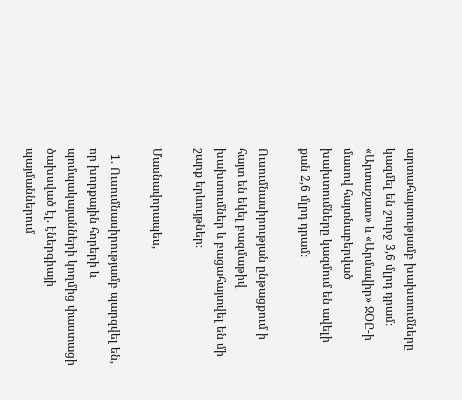արտահայտությամբ խախտումները կազմել են շուրջ 3,6 մլրդ դրամ։ «Արտաշատ» և «Արմավիր» ՋՕԸ-ի մասով հայտնաբերված խախտումները կազմում են ավելի քան 2,6 մլրդ դրամ։

Ուսումնասիրության ընթացքում ի հայտ են եկել բազմաթիվ խախտումներ և բացահայտվել են մի շարք երևույթներ։

Մասնավորապես,

  1. Ուսումնասիրությամբ պարզվել են, որ խորքային հորերի և պոմպակայանների կողմից փաստացի ծախսված էլ. էներգիայի պայմաններում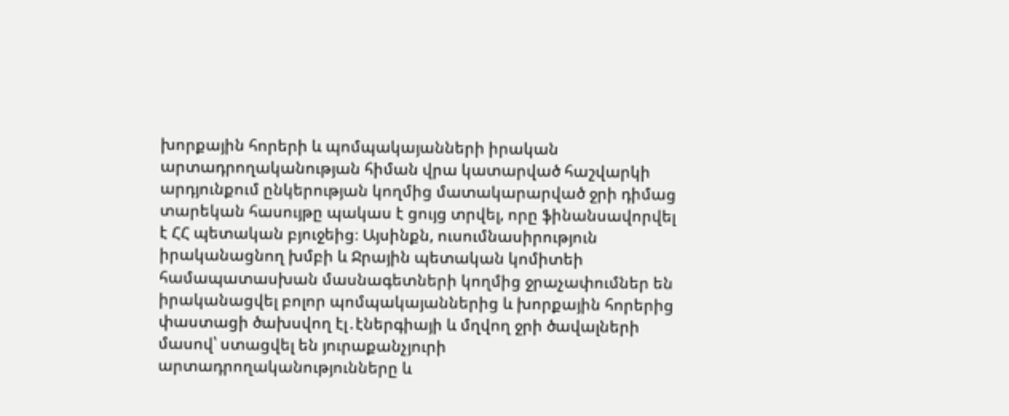խորքային հորերի և պոմպակայանների իրական արտադրողականության հիման վրա կատարված հաշվարկի արդյունքում ընկերության կողմից մատակարարված ջրի դիմաց տարեկան հասույթը պակաս է ցույց տրվել, որը ֆինանսավորվել է ՀՀ պետական բյուջեից։ Այսինքն, ուսումնասիրություն իրականացնող խմբի և Ջրային պետական կոմիտեի համապատասխան մասնագետների կողմից ջրաչափումներ են իրականացվել բոլոր պոմպակայաններից և խորքային հորերից փաստացի ծախսվող էլ․էներգիայի և մղվող ջրի ծավալների մասով՝ ստացվել են յուրաքանչյուրի արտադրողականությունները և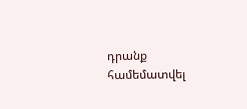դրանք համեմատվել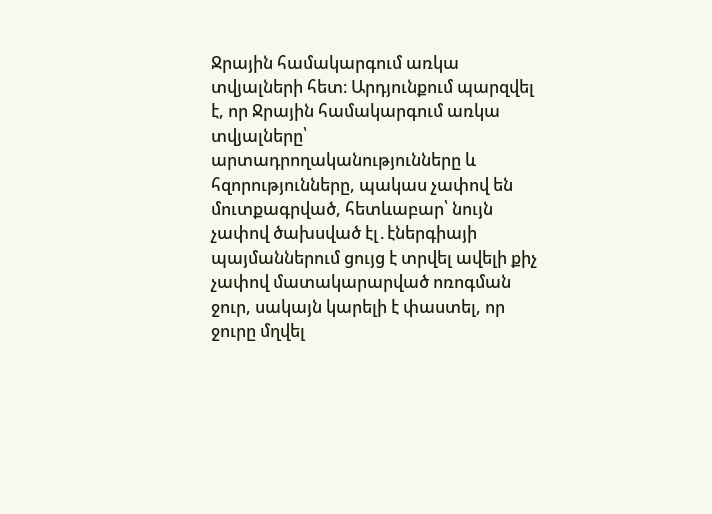Ջրային համակարգում առկա տվյալների հետ։ Արդյունքում պարզվել է, որ Ջրային համակարգում առկա տվյալները՝ արտադրողականությունները և հզորությունները, պակաս չափով են մուտքագրված, հետևաբար՝ նույն չափով ծախսված էլ․էներգիայի պայմաններում ցույց է տրվել ավելի քիչ չափով մատակարարված ոռոգման ջուր, սակայն կարելի է փաստել, որ ջուրը մղվել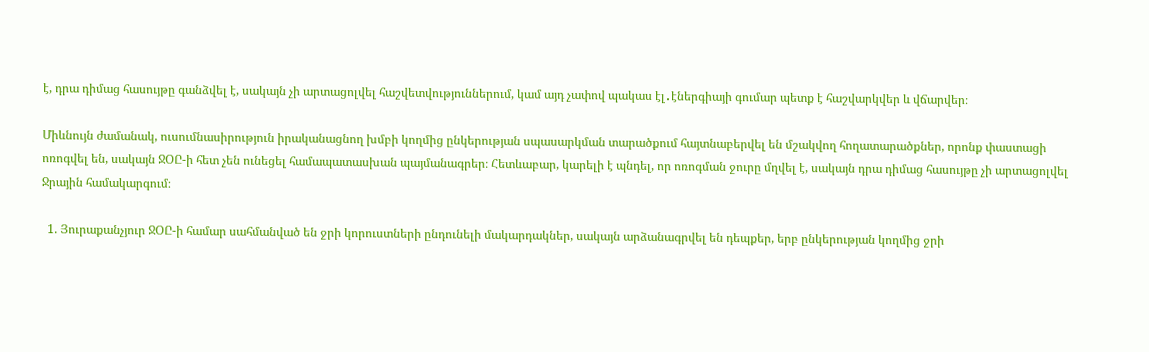է, դրա դիմաց հասույթը գանձվել է, սակայն չի արտացոլվել հաշվետվություններում, կամ այդ չափով պակաս էլ․էներգիայի գումար պետք է հաշվարկվեր և վճարվեր։

Միևնույն ժամանակ, ուսումնասիրություն իրականացնող խմբի կողմից ընկերության սպասարկման տարածքում հայտնաբերվել են մշակվող հողատարածքներ, որոնք փաստացի ոռոգվել են, սակայն ՋՕԸ-ի հետ չեն ունեցել համապատասխան պայմանագրեր։ Հետևաբար, կարելի է պնդել, որ ոռոգման ջուրը մղվել է, սակայն դրա դիմաց հասույթը չի արտացոլվել Ջրային համակարգում։

  1. Յուրաքանչյուր ՋՕԸ-ի համար սահմանված են ջրի կորուստների ընդունելի մակարդակներ, սակայն արձանագրվել են դեպքեր, երբ ընկերության կողմից ջրի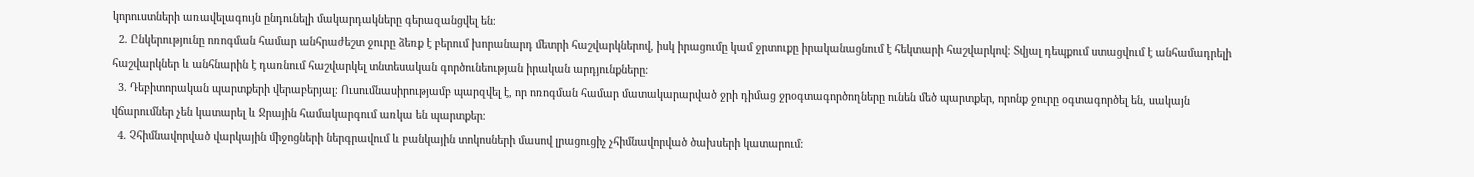կորուստների առավելագույն ընդունելի մակարդակները գերազանցվել են։
  2. Ընկերությունը ոռոգման համար անհրաժեշտ ջուրը ձեռք է բերում խորանարդ մետրի հաշվարկներով, իսկ իրացումը կամ ջրտուքը իրականացնում է հեկտարի հաշվարկով։ Տվյալ դեպքում ստացվում է անհամադրելի հաշվարկներ և անհնարին է դառնում հաշվարկել տնտեսական գործունեության իրական արդյունքները։
  3. Դեբիտորական պարտքերի վերաբերյալ։ Ուսումնասիրությամբ պարզվել է, որ ոռոգման համար մատակարարված ջրի դիմաց ջրօգտագործողները ունեն մեծ պարտքեր, որոնք ջուրը օգտագործել են, սակայն վճարումներ չեն կատարել և Ջրային համակարգում առկա են պարտքեր։
  4. Չհիմնավորված վարկային միջոցների ներգրավում և բանկային տոկոսների մասով լրացուցիչ չհիմնավորված ծախսերի կատարում։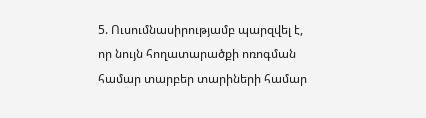5. Ուսումնասիրությամբ պարզվել է, որ նույն հողատարածքի ոռոգման համար տարբեր տարիների համար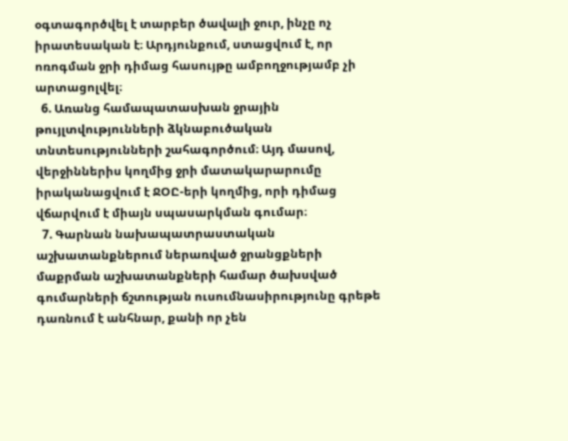օգտագործվել է տարբեր ծավալի ջուր, ինչը ոչ իրատեսական է։ Արդյունքում, ստացվում է, որ ոռոգման ջրի դիմաց հասույթը ամբողջությամբ չի արտացոլվել։
  6. Առանց համապատասխան ջրային թույլտվությունների ձկնաբուծական տնտեսությունների շահագործում։ Այդ մասով, վերջիններիս կողմից ջրի մատակարարումը իրականացվում է ՋՕԸ-երի կողմից, որի դիմաց վճարվում է միայն սպասարկման գումար։
  7. Գարնան նախապատրաստական աշխատանքներում ներառված ջրանցքների մաքրման աշխատանքների համար ծախսված գումարների ճշտության ուսումնասիրությունը գրեթե դառնում է անհնար, քանի որ չեն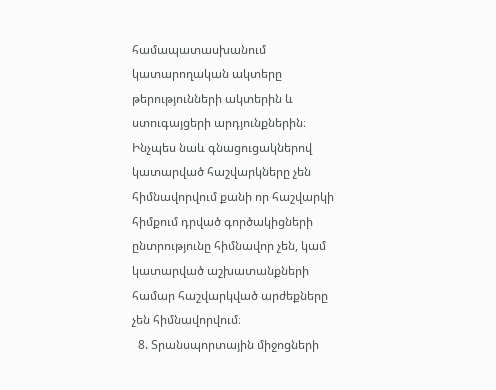համապատասխանում կատարողական ակտերը թերությունների ակտերին և ստուգայցերի արդյունքներին։ Ինչպես նաև գնացուցակներով կատարված հաշվարկները չեն հիմնավորվում քանի որ հաշվարկի հիմքում դրված գործակիցների ընտրությունը հիմնավոր չեն, կամ կատարված աշխատանքների համար հաշվարկված արժեքները չեն հիմնավորվում։
  8. Տրանսպորտային միջոցների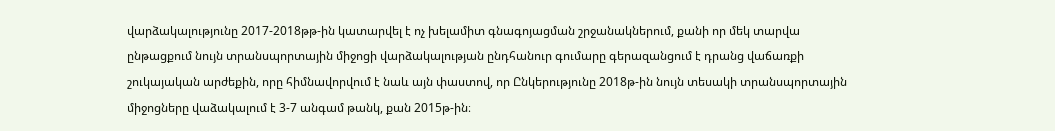վարձակալությունը 2017-2018թթ-ին կատարվել է ոչ խելամիտ գնագոյացման շրջանակներում, քանի որ մեկ տարվա ընթացքում նույն տրանսպորտային միջոցի վարձակալության ընդհանուր գումարը գերազանցում է դրանց վաճառքի շուկայական արժեքին, որը հիմնավորվում է նաև այն փաստով, որ Ընկերությունը 2018թ-ին նույն տեսակի տրանսպորտային միջոցները վաձակալում է 3-7 անգամ թանկ, քան 2015թ-ին։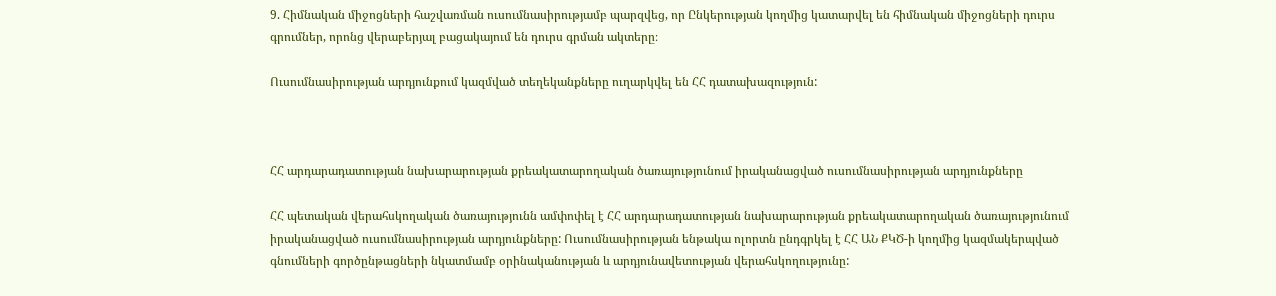9. Հիմնական միջոցների հաշվառման ուսումնասիրությամբ պարզվեց, որ Ընկերության կողմից կատարվել են հիմնական միջոցների դուրս գրումներ, որոնց վերաբերյալ բացակայում են դուրս գրման ակտերը։

Ուսումնասիրության արդյունքում կազմված տեղեկանքները ուղարկվել են ՀՀ դատախազություն:



ՀՀ արդարադատության նախարարության քրեակատարողական ծառայությունում իրականացված ուսումնասիրության արդյունքները

ՀՀ պետական վերահսկողական ծառայությունն ամփոփել է ՀՀ արդարադատության նախարարության քրեակատարողական ծառայությունում իրականացված ուսումնասիրության արդյունքները: Ուսումնասիրության ենթակա ոլորտն ընդգրկել է ՀՀ ԱՆ ՔԿԾ-ի կողմից կազմակերպված գնումների գործընթացների նկատմամբ օրինականության և արդյունավետության վերահսկողությունը: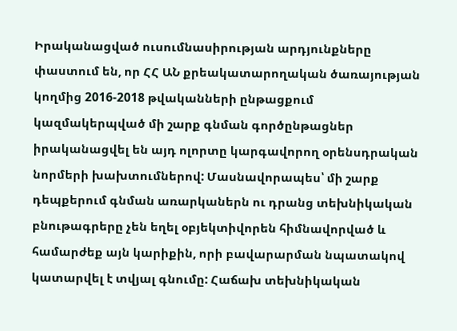Իրականացված ուսումնասիրության արդյունքները փաստում են, որ ՀՀ ԱՆ քրեակատարողական ծառայության կողմից 2016-2018 թվականների ընթացքում կազմակերպված մի շարք գնման գործընթացներ իրականացվել են այդ ոլորտը կարգավորող օրենսդրական նորմերի խախտումներով: Մասնավորապես՝ մի շարք դեպքերում գնման առարկաներն ու դրանց տեխնիկական բնութագրերը չեն եղել օբյեկտիվորեն հիմնավորված և համարժեք այն կարիքին, որի բավարարման նպատակով կատարվել է տվյալ գնումը: Հաճախ տեխնիկական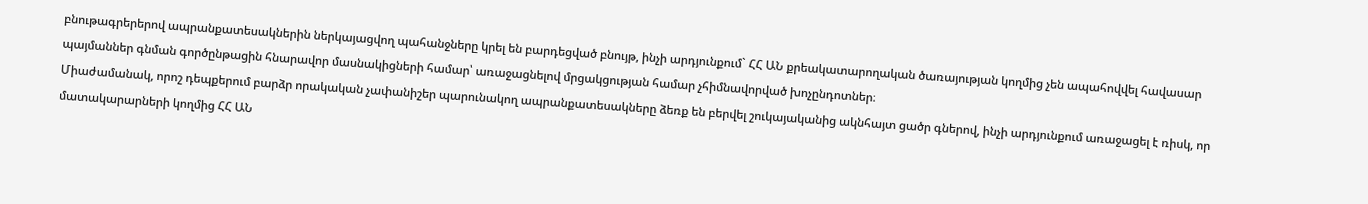բնութագրերերով ապրանքատեսակներին ներկայացվող պահանջները կրել են բարդեցված բնույթ, ինչի արդյունքում` ՀՀ ԱՆ քրեակատարողական ծառայության կողմից չեն ապահովվել հավասար պայմաններ գնման գործընթացին հնարավոր մասնակիցների համար՝ առաջացնելով մրցակցության համար չհիմնավորված խոչընդոտներ։
Միաժամանակ, որոշ դեպքերում բարձր որակական չափանիշեր պարունակող ապրանքատեսակները ձեռք են բերվել շուկայականից ակնհայտ ցածր գներով, ինչի արդյունքում առաջացել է ռիսկ, որ մատակարարների կողմից ՀՀ ԱՆ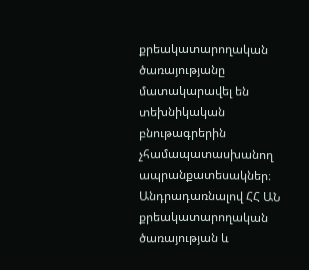քրեակատարողական ծառայությանը մատակարավել են տեխնիկական բնութագրերին չհամապատասխանող ապրանքատեսակներ։
Անդրադառնալով ՀՀ ԱՆ քրեակատարողական ծառայության և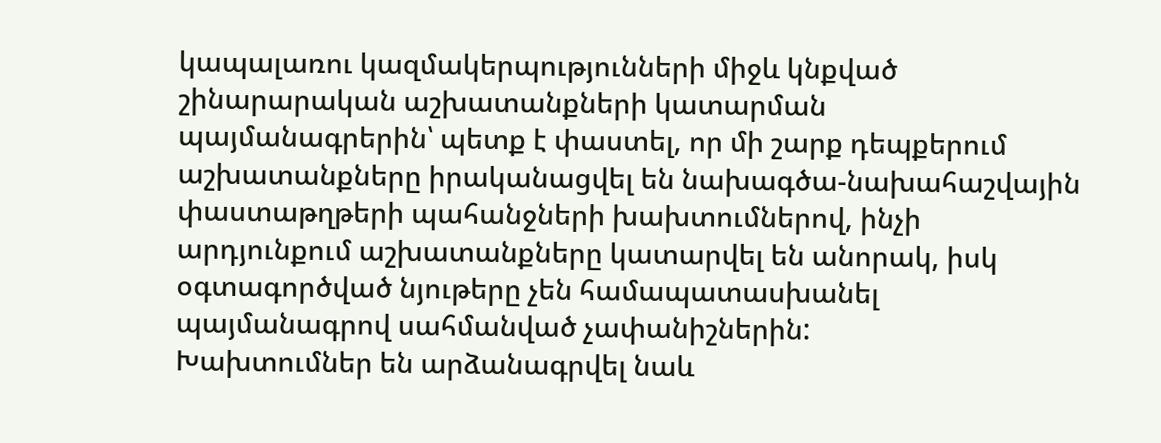կապալառու կազմակերպությունների միջև կնքված շինարարական աշխատանքների կատարման պայմանագրերին՝ պետք է փաստել, որ մի շարք դեպքերում աշխատանքները իրականացվել են նախագծա-նախահաշվային փաստաթղթերի պահանջների խախտումներով, ինչի արդյունքում աշխատանքները կատարվել են անորակ, իսկ օգտագործված նյութերը չեն համապատասխանել պայմանագրով սահմանված չափանիշներին:
Խախտումներ են արձանագրվել նաև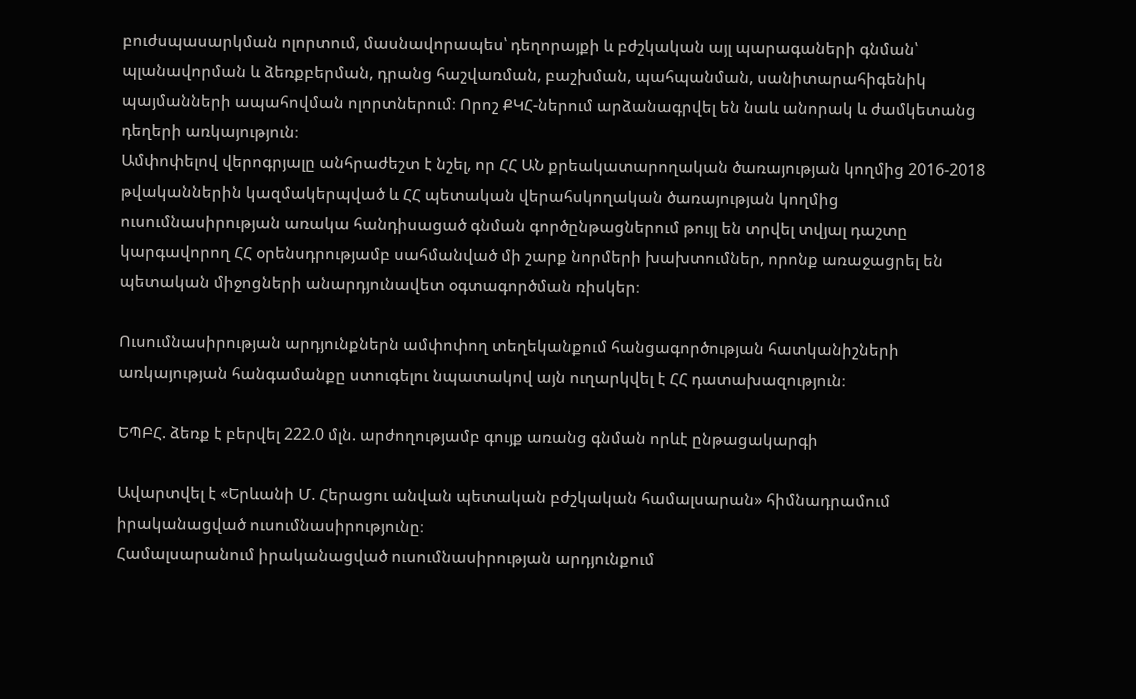բուժսպասարկման ոլորտում, մասնավորապես՝ դեղորայքի և բժշկական այլ պարագաների գնման՝ պլանավորման և ձեռքբերման, դրանց հաշվառման, բաշխման, պահպանման, սանիտարահիգենիկ պայմանների ապահովման ոլորտներում։ Որոշ ՔԿՀ-ներում արձանագրվել են նաև անորակ և ժամկետանց դեղերի առկայություն։
Ամփոփելով վերոգրյալը անհրաժեշտ է նշել, որ ՀՀ ԱՆ քրեակատարողական ծառայության կողմից 2016-2018 թվականներին կազմակերպված և ՀՀ պետական վերահսկողական ծառայության կողմից ուսումնասիրության առակա հանդիսացած գնման գործընթացներում թույլ են տրվել տվյալ դաշտը կարգավորող ՀՀ օրենսդրությամբ սահմանված մի շարք նորմերի խախտումներ, որոնք առաջացրել են պետական միջոցների անարդյունավետ օգտագործման ռիսկեր։

Ուսումնասիրության արդյունքներն ամփոփող տեղեկանքում հանցագործության հատկանիշների առկայության հանգամանքը ստուգելու նպատակով այն ուղարկվել է ՀՀ դատախազություն։

ԵՊԲՀ. ձեռք է բերվել 222.0 մլն. արժողությամբ գույք առանց գնման որևէ ընթացակարգի

Ավարտվել է «Երևանի Մ. Հերացու անվան պետական բժշկական համալսարան» հիմնադրամում իրականացված ուսումնասիրությունը։
Համալսարանում իրականացված ուսումնասիրության արդյունքում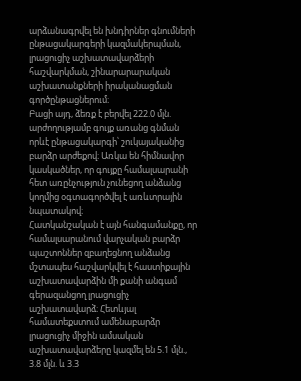արձանագրվել են խնդիրներ գնումների ընթացակարգերի կազմակերպման, լրացուցիչ աշխատավարձերի հաշվարկման, շինարարարական աշխատանքների իրականացման գործընթացներում։
Բացի այդ, ձեռք է բերվել 222.0 մլն. արժողությամբ գույք առանց գնման որևէ ընթացակարգի՝ շուկայականից բարձր արժեքով։ Առկա են հիմնավոր կասկածներ, որ գույքը համալսարանի հետ առընչություն չունեցող անձանց կողմից օգտագործվել է առևտրային նպատակով։
Հատկանշական է այն հանգամանքը, որ համալսարանում վարչական բարձր պաշտոններ զբաղեցնող անձանց մշտապես հաշվարկվել է հաստիքային աշխատավարձին մի քանի անգամ գերազանցող լրացուցիչ աշխատավարձ։ Հետևյալ համատեքստում ամենաբարձր լրացուցիչ միջին ամսական աշխատավարձերը կազմել են 5.1 մլն., 3.8 մլն. և 3.3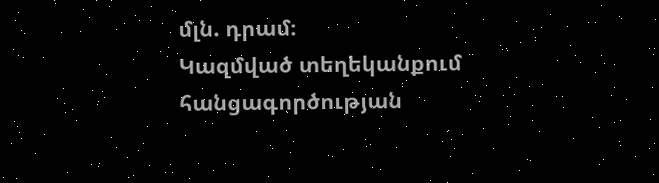մլն. դրամ։
Կազմված տեղեկանքում հանցագործության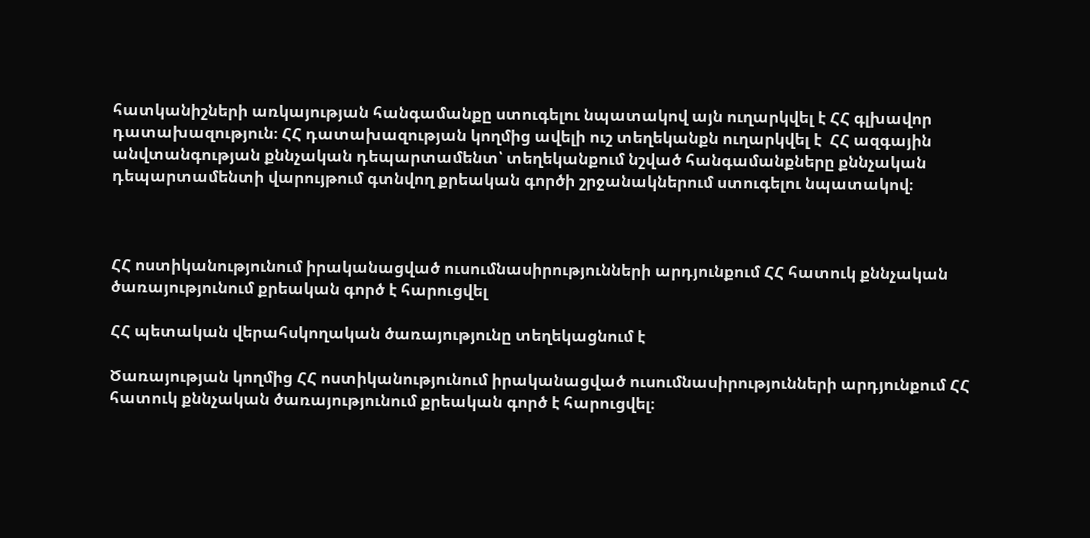հատկանիշների առկայության հանգամանքը ստուգելու նպատակով այն ուղարկվել է ՀՀ գլխավոր դատախազություն։ ՀՀ դատախազության կողմից ավելի ուշ տեղեկանքն ուղարկվել է  ՀՀ ազգային անվտանգության քննչական դեպարտամենտ՝ տեղեկանքում նշված հանգամանքները քննչական դեպարտամենտի վարույթում գտնվող քրեական գործի շրջանակներում ստուգելու նպատակով։



ՀՀ ոստիկանությունում իրականացված ուսումնասիրությունների արդյունքում ՀՀ հատուկ քննչական ծառայությունում քրեական գործ է հարուցվել

ՀՀ պետական վերահսկողական ծառայությունը տեղեկացնում է

Ծառայության կողմից ՀՀ ոստիկանությունում իրականացված ուսումնասիրությունների արդյունքում ՀՀ հատուկ քննչական ծառայությունում քրեական գործ է հարուցվել։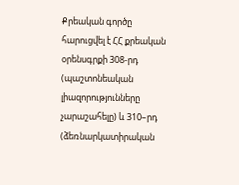Քրեական գործը հարուցվել է ՀՀ քրեական օրենսգրքի 308-րդ (պաշտոնեական լիազորությունները չարաշահելը) և 310–րդ (ձեռնարկատիրական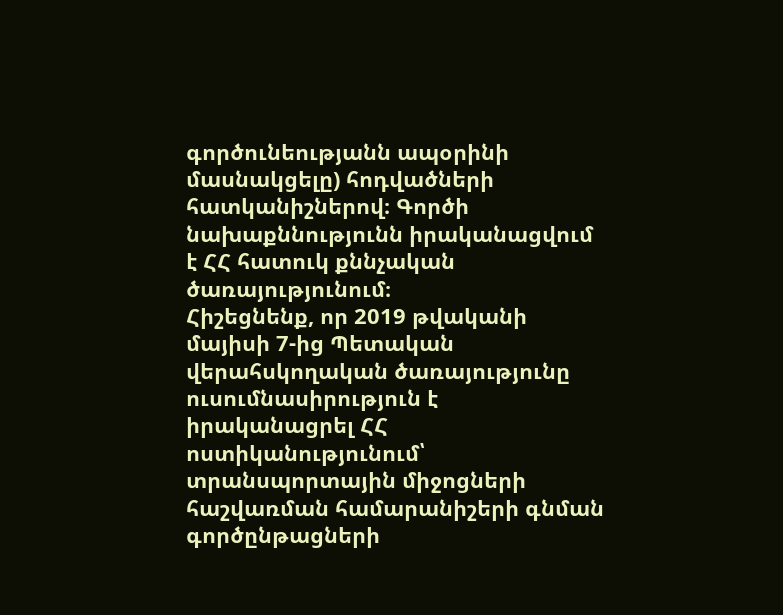գործունեությանն ապօրինի մասնակցելը) հոդվածների հատկանիշներով։ Գործի նախաքննությունն իրականացվում է ՀՀ հատուկ քննչական ծառայությունում։
Հիշեցնենք, որ 2019 թվականի մայիսի 7-ից Պետական վերահսկողական ծառայությունը ուսումնասիրություն է իրականացրել ՀՀ ոստիկանությունում՝ տրանսպորտային միջոցների հաշվառման համարանիշերի գնման գործընթացների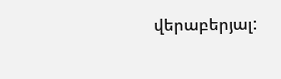վերաբերյալ: